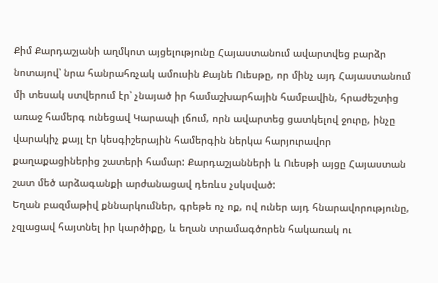Քիմ Քարդաշյանի աղմկոտ այցելությունը Հայաստանում ավարտվեց բարձր նոտայով՝ նրա հանրահռչակ ամուսին Քայնե Ուեսթը, որ մինչ այդ Հայաստանում մի տեսակ ստվերում էր՝ չնայած իր համաշխարհային համբավին, հրաժեշտից առաջ համերգ ունեցավ Կարապի լճում, որն ավարտեց ցատկելով ջուրը, ինչը վարակիչ քայլ էր կեսգիշերային համերգին ներկա հարյուրավոր քաղաքացիներից շատերի համար: Քարդաշյանների և Ուեսթի այցը Հայաստան շատ մեծ արձագանքի արժանացավ դեռևս չսկսված:
Եղան բազմաթիվ քննարկումներ, գրեթե ոչ ոք, ով ուներ այդ հնարավորությունը, չզլացավ հայտնել իր կարծիքը, և եղան տրամագծորեն հակառակ ու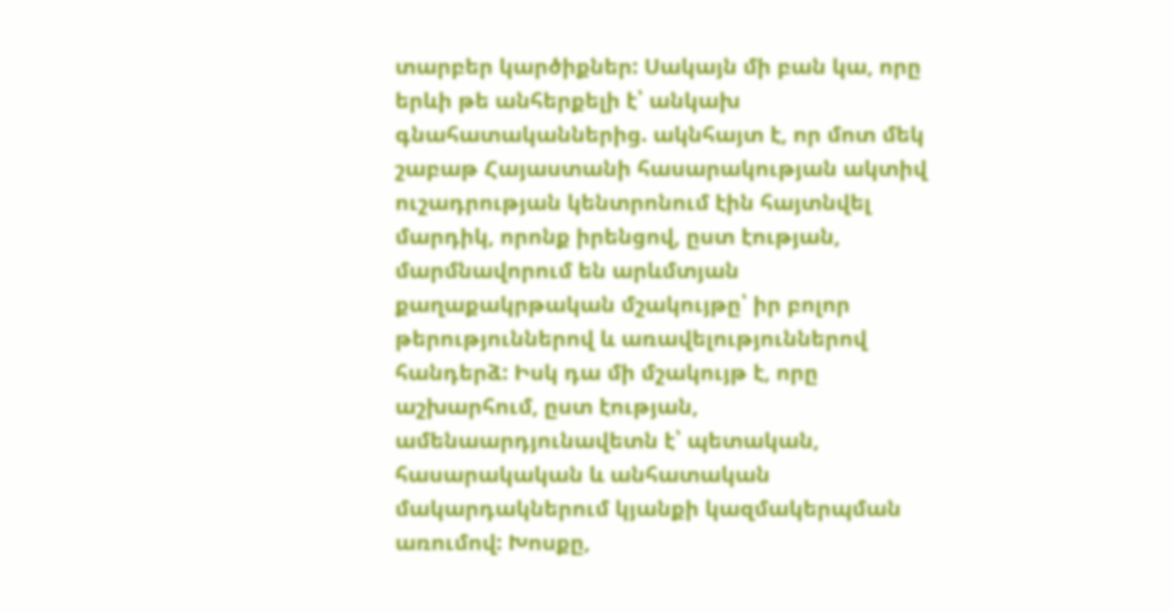տարբեր կարծիքներ: Սակայն մի բան կա, որը երևի թե անհերքելի է՝ անկախ գնահատականներից. ակնհայտ է, որ մոտ մեկ շաբաթ Հայաստանի հասարակության ակտիվ ուշադրության կենտրոնում էին հայտնվել մարդիկ, որոնք իրենցով, ըստ էության, մարմնավորում են արևմտյան քաղաքակրթական մշակույթը՝ իր բոլոր թերություններով և առավելություններով հանդերձ: Իսկ դա մի մշակույթ է, որը աշխարհում, ըստ էության, ամենաարդյունավետն է՝ պետական, հասարակական և անհատական մակարդակներում կյանքի կազմակերպման առումով: Խոսքը,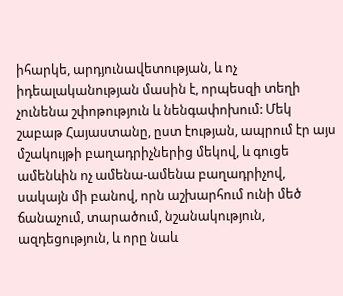իհարկե, արդյունավետության, և ոչ իդեալականության մասին է, որպեսզի տեղի չունենա շփոթություն և նենգափոխում: Մեկ շաբաթ Հայաստանը, ըստ էության, ապրում էր այս մշակույթի բաղադրիչներից մեկով, և գուցե ամենևին ոչ ամենա-ամենա բաղադրիչով, սակայն մի բանով, որն աշխարհում ունի մեծ ճանաչում, տարածում, նշանակություն, ազդեցություն, և որը նաև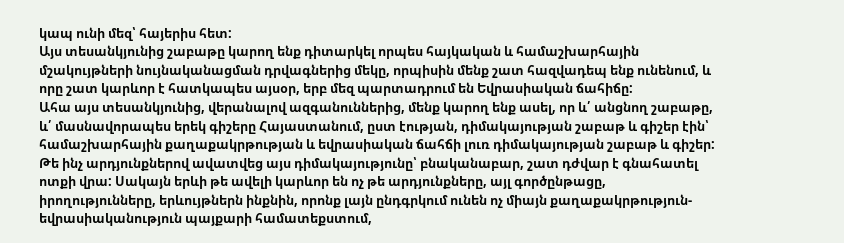կապ ունի մեզ՝ հայերիս հետ:
Այս տեսանկյունից շաբաթը կարող ենք դիտարկել որպես հայկական և համաշխարհային մշակույթների նույնականացման դրվագներից մեկը, որպիսին մենք շատ հազվադեպ ենք ունենում, և որը շատ կարևոր է հատկապես այսօր, երբ մեզ պարտադրում են Եվրասիական ճահիճը:
Ահա այս տեսանկյունից, վերանալով ազգանուններից, մենք կարող ենք ասել, որ և՛ անցնող շաբաթը, և՛ մասնավորապես երեկ գիշերը Հայաստանում, ըստ էության, դիմակայության շաբաթ և գիշեր էին՝ համաշխարհային քաղաքակրթության և եվրասիական ճահճի լուռ դիմակայության շաբաթ և գիշեր:
Թե ինչ արդյունքներով ավատվեց այս դիմակայությունը՝ բնականաբար, շատ դժվար է գնահատել ոտքի վրա: Սակայն երևի թե ավելի կարևոր են ոչ թե արդյունքները, այլ գործընթացը, իրողությունները, երևույթներն ինքնին, որոնք լայն ընդգրկում ունեն ոչ միայն քաղաքակրթություն-եվրասիականություն պայքարի համատեքստում,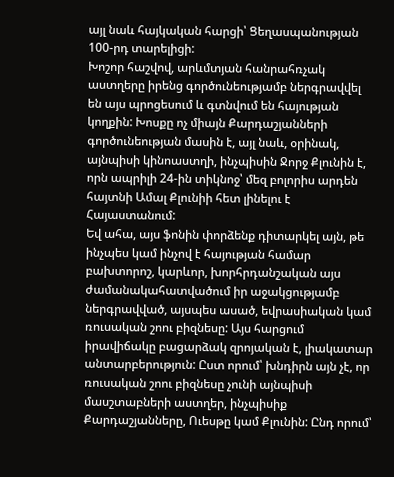այլ նաև հայկական հարցի՝ Ցեղասպանության 100-րդ տարելիցի:
Խոշոր հաշվով, արևմտյան հանրահռչակ աստղերը իրենց գործունեությամբ ներգրավվել են այս պրոցեսում և գտնվում են հայության կողքին: Խոսքը ոչ միայն Քարդաշյանների գործունեության մասին է, այլ նաև, օրինակ, այնպիսի կինոաստղի, ինչպիսին Ջորջ Քլունին է, որն ապրիլի 24-ին տիկնոջ՝ մեզ բոլորիս արդեն հայտնի Ամալ Քլունիի հետ լինելու է Հայաստանում:
Եվ ահա, այս ֆոնին փորձենք դիտարկել այն, թե ինչպես կամ ինչով է հայության համար բախտորոշ, կարևոր, խորհրդանշական այս ժամանակահատվածում իր աջակցությամբ ներգրավված, այսպես ասած, եվրասիական կամ ռուսական շոու բիզնեսը: Այս հարցում իրավիճակը բացարձակ զրոյական է, լիակատար անտարբերություն: Ըստ որում՝ խնդիրն այն չէ, որ ռուսական շոու բիզնեսը չունի այնպիսի մասշտաբների աստղեր, ինչպիսիք Քարդաշյանները, Ուեսթը կամ Քլունին: Ընդ որում՝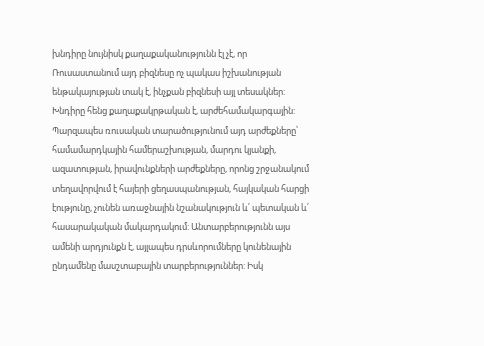խնդիրը նույնիսկ քաղաքականությունն էլ չէ, որ Ռուսաստանում այդ բիզնեսը ոչ պակաս իշխանության ենթակայության տակ է, ինչքան բիզնեսի այլ տեսակներ: Խնդիրը հենց քաղաքակրթական է, արժեհամակարգային: Պարզապես ռուսական տարածությունում այդ արժեքները՝ համամարդկային համերաշխության, մարդու կյանքի, ազատության, իրավունքների արժեքները, որոնց շրջանակում տեղավորվում է հայերի ցեղասպանության, հայկական հարցի էությունը, չունեն առաջնային նշանակություն և՛ պետական և՛ հասարակական մակարդակում: Անտարբերությունն այս ամենի արդյունքն է, այլապես դրսևորումները կունենային ընդամենը մասշտաբային տարբերություններ: Իսկ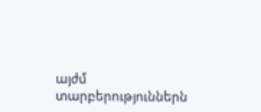այժմ տարբերություններն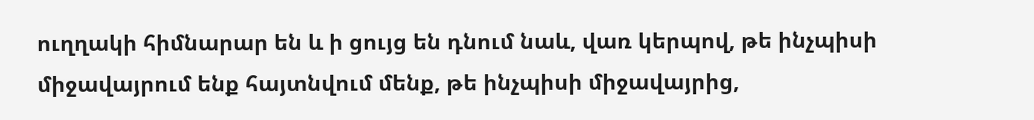ուղղակի հիմնարար են և ի ցույց են դնում նաև, վառ կերպով, թե ինչպիսի միջավայրում ենք հայտնվում մենք, թե ինչպիսի միջավայրից,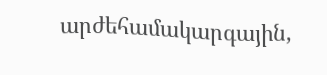արժեհամակարգային,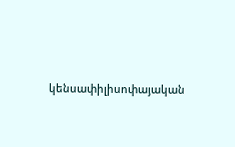կենսափիլիսոփայական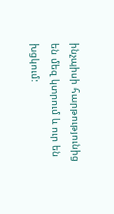ինչպիսի հարթությունից են մեզ կտրում և ուր են խցկում: